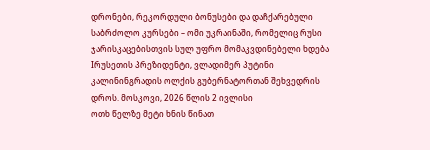დრონები, რეკორდული ბონუსები და დაჩქარებული საბრძოლო კურსები – ომი უკრაინაში, რომელიც რუსი ჯარისკაცებისთვის სულ უფრო მომაკვდინებელი ხდება
Iრუსეთის პრეზიდენტი, ვლადიმერ პუტინი კალინინგრადის ოლქის გუბერნატორთან შეხვედრის დროს. მოსკოვი, 2026 წლის 2 ივლისი
ოთხ წელზე მეტი ხნის წინათ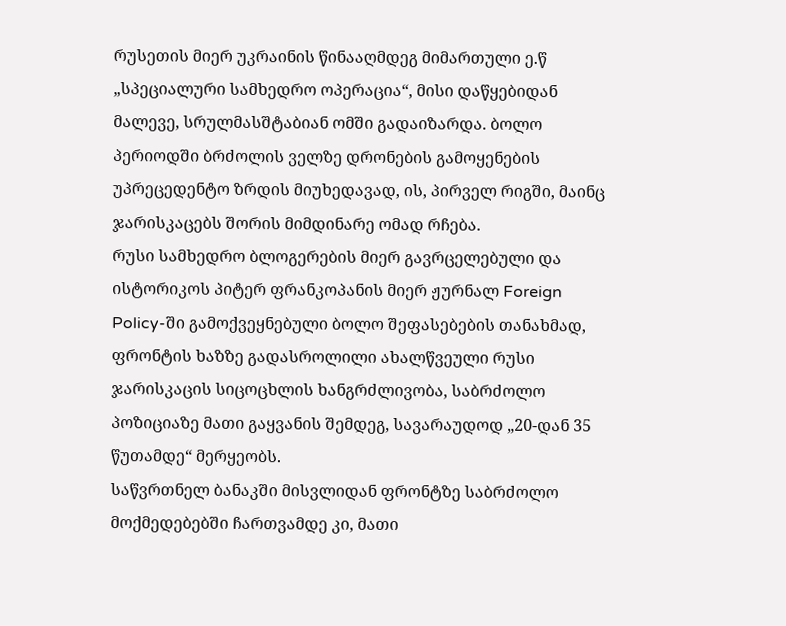რუსეთის მიერ უკრაინის წინააღმდეგ მიმართული ე.წ „სპეციალური სამხედრო ოპერაცია“, მისი დაწყებიდან მალევე, სრულმასშტაბიან ომში გადაიზარდა. ბოლო პერიოდში ბრძოლის ველზე დრონების გამოყენების უპრეცედენტო ზრდის მიუხედავად, ის, პირველ რიგში, მაინც ჯარისკაცებს შორის მიმდინარე ომად რჩება.
რუსი სამხედრო ბლოგერების მიერ გავრცელებული და ისტორიკოს პიტერ ფრანკოპანის მიერ ჟურნალ Foreign Policy-ში გამოქვეყნებული ბოლო შეფასებების თანახმად, ფრონტის ხაზზე გადასროლილი ახალწვეული რუსი ჯარისკაცის სიცოცხლის ხანგრძლივობა, საბრძოლო პოზიციაზე მათი გაყვანის შემდეგ, სავარაუდოდ „20-დან 35 წუთამდე“ მერყეობს.
საწვრთნელ ბანაკში მისვლიდან ფრონტზე საბრძოლო მოქმედებებში ჩართვამდე კი, მათი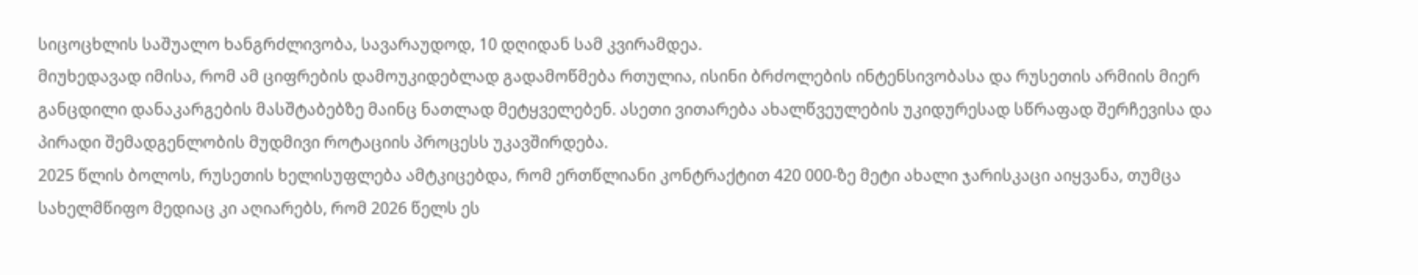სიცოცხლის საშუალო ხანგრძლივობა, სავარაუდოდ, 10 დღიდან სამ კვირამდეა.
მიუხედავად იმისა, რომ ამ ციფრების დამოუკიდებლად გადამოწმება რთულია, ისინი ბრძოლების ინტენსივობასა და რუსეთის არმიის მიერ განცდილი დანაკარგების მასშტაბებზე მაინც ნათლად მეტყველებენ. ასეთი ვითარება ახალწვეულების უკიდურესად სწრაფად შერჩევისა და პირადი შემადგენლობის მუდმივი როტაციის პროცესს უკავშირდება.
2025 წლის ბოლოს, რუსეთის ხელისუფლება ამტკიცებდა, რომ ერთწლიანი კონტრაქტით 420 000-ზე მეტი ახალი ჯარისკაცი აიყვანა, თუმცა სახელმწიფო მედიაც კი აღიარებს, რომ 2026 წელს ეს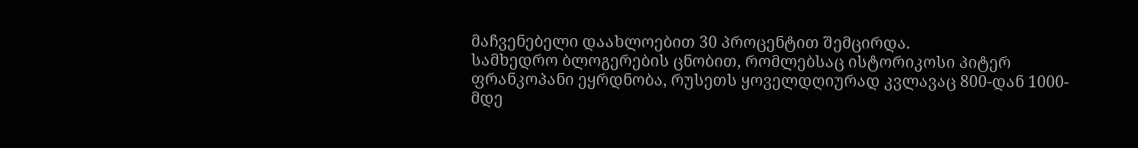მაჩვენებელი დაახლოებით 30 პროცენტით შემცირდა.
სამხედრო ბლოგერების ცნობით, რომლებსაც ისტორიკოსი პიტერ ფრანკოპანი ეყრდნობა, რუსეთს ყოველდღიურად კვლავაც 800-დან 1000-მდე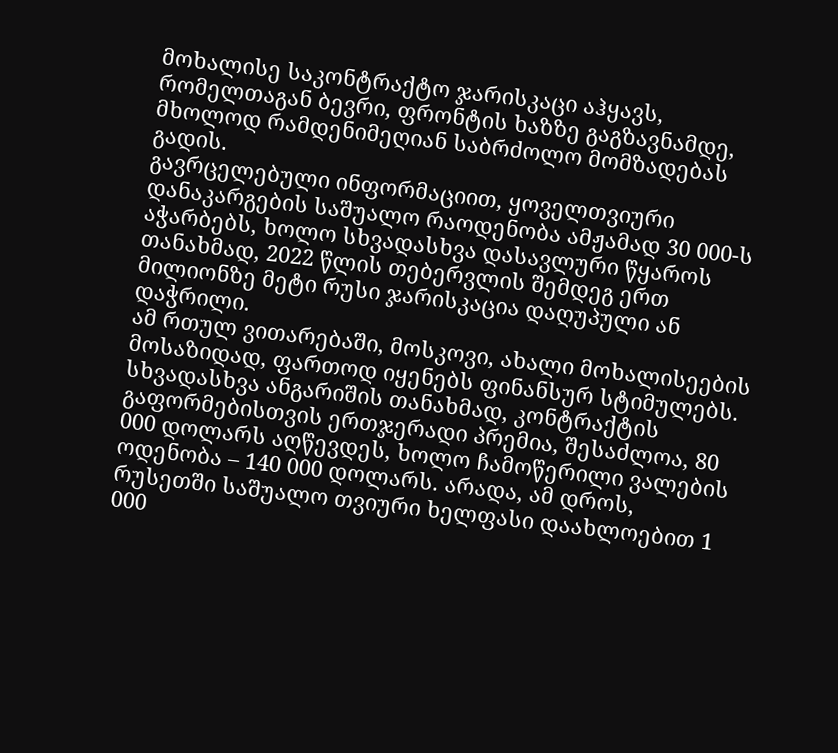მოხალისე საკონტრაქტო ჯარისკაცი აჰყავს, რომელთაგან ბევრი, ფრონტის ხაზზე გაგზავნამდე, მხოლოდ რამდენიმეღიან საბრძოლო მომზადებას გადის.
გავრცელებული ინფორმაციით, ყოველთვიური დანაკარგების საშუალო რაოდენობა ამჟამად 30 000-ს აჭარბებს, ხოლო სხვადასხვა დასავლური წყაროს თანახმად, 2022 წლის თებერვლის შემდეგ ერთ მილიონზე მეტი რუსი ჯარისკაცია დაღუპული ან დაჭრილი.
ამ რთულ ვითარებაში, მოსკოვი, ახალი მოხალისეების მოსაზიდად, ფართოდ იყენებს ფინანსურ სტიმულებს. სხვადასხვა ანგარიშის თანახმად, კონტრაქტის გაფორმებისთვის ერთჯერადი პრემია, შესაძლოა, 80 000 დოლარს აღწევდეს, ხოლო ჩამოწერილი ვალების ოდენობა – 140 000 დოლარს. არადა, ამ დროს, რუსეთში საშუალო თვიური ხელფასი დაახლოებით 1 000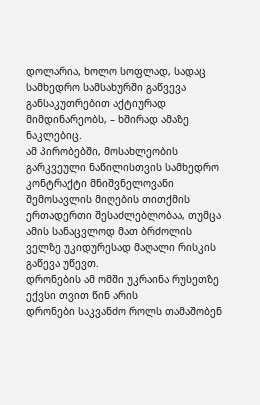დოლარია, ხოლო სოფლად, სადაც სამხედრო სამსახურში გაწვევა განსაკუთრებით აქტიურად მიმდინარეობს, – ხშირად ამაზე ნაკლებიც.
ამ პირობებში, მოსახლეობის გარკვეული ნაწილისთვის სამხედრო კონტრაქტი მნიშვნელოვანი შემოსავლის მიღების თითქმის ერთადერთი შესაძლებლობაა, თუმცა ამის სანაცვლოდ მათ ბრძოლის ველზე უკიდურესად მაღალი რისკის გაწევა უწევთ.
დრონების ამ ომში უკრაინა რუსეთზე ექვსი თვით წინ არის
დრონები საკვანძო როლს თამაშობენ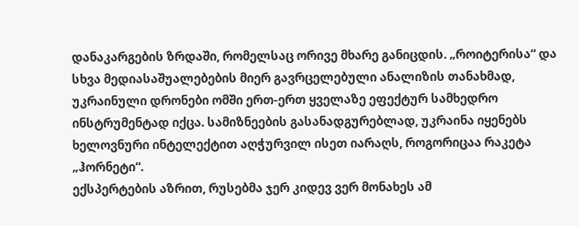დანაკარგების ზრდაში, რომელსაც ორივე მხარე განიცდის. „როიტერისა“ და სხვა მედიასაშუალებების მიერ გავრცელებული ანალიზის თანახმად, უკრაინული დრონები ომში ერთ-ერთ ყველაზე ეფექტურ სამხედრო ინსტრუმენტად იქცა. სამიზნეების გასანადგურებლად, უკრაინა იყენებს ხელოვნური ინტელექტით აღჭურვილ ისეთ იარაღს, როგორიცაა რაკეტა „ჰორნეტი“.
ექსპერტების აზრით, რუსებმა ჯერ კიდევ ვერ მონახეს ამ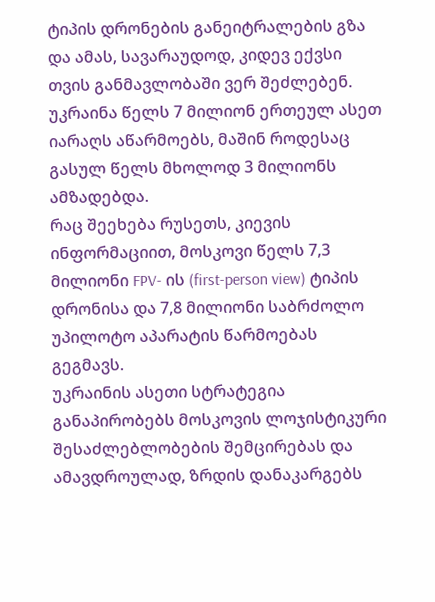ტიპის დრონების განეიტრალების გზა და ამას, სავარაუდოდ, კიდევ ექვსი თვის განმავლობაში ვერ შეძლებენ. უკრაინა წელს 7 მილიონ ერთეულ ასეთ იარაღს აწარმოებს, მაშინ როდესაც გასულ წელს მხოლოდ 3 მილიონს ამზადებდა.
რაც შეეხება რუსეთს, კიევის ინფორმაციით, მოსკოვი წელს 7,3 მილიონი FPV- ის (first-person view) ტიპის დრონისა და 7,8 მილიონი საბრძოლო უპილოტო აპარატის წარმოებას გეგმავს.
უკრაინის ასეთი სტრატეგია განაპირობებს მოსკოვის ლოჯისტიკური შესაძლებლობების შემცირებას და ამავდროულად, ზრდის დანაკარგებს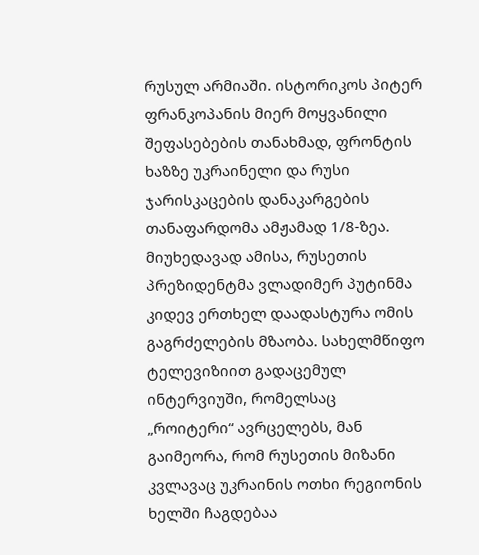რუსულ არმიაში. ისტორიკოს პიტერ ფრანკოპანის მიერ მოყვანილი შეფასებების თანახმად, ფრონტის ხაზზე უკრაინელი და რუსი ჯარისკაცების დანაკარგების თანაფარდომა ამჟამად 1/8-ზეა.
მიუხედავად ამისა, რუსეთის პრეზიდენტმა ვლადიმერ პუტინმა კიდევ ერთხელ დაადასტურა ომის გაგრძელების მზაობა. სახელმწიფო ტელევიზიით გადაცემულ ინტერვიუში, რომელსაც „როიტერი“ ავრცელებს, მან გაიმეორა, რომ რუსეთის მიზანი კვლავაც უკრაინის ოთხი რეგიონის ხელში ჩაგდებაა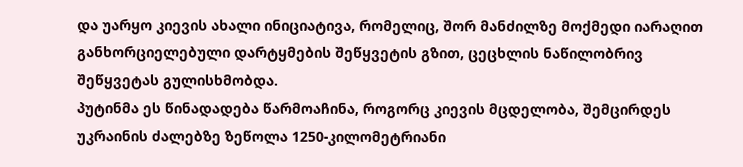და უარყო კიევის ახალი ინიციატივა, რომელიც, შორ მანძილზე მოქმედი იარაღით განხორციელებული დარტყმების შეწყვეტის გზით, ცეცხლის ნაწილობრივ შეწყვეტას გულისხმობდა.
პუტინმა ეს წინადადება წარმოაჩინა, როგორც კიევის მცდელობა, შემცირდეს უკრაინის ძალებზე ზეწოლა 1250-კილომეტრიანი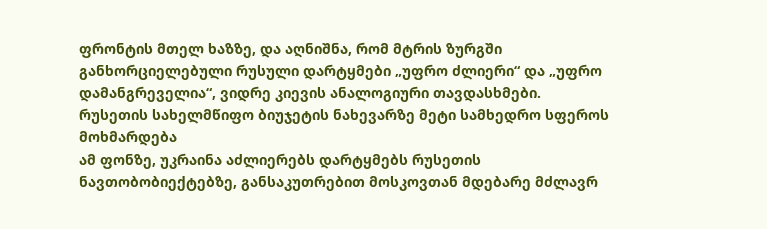ფრონტის მთელ ხაზზე, და აღნიშნა, რომ მტრის ზურგში განხორციელებული რუსული დარტყმები „უფრო ძლიერი“ და „უფრო დამანგრეველია“, ვიდრე კიევის ანალოგიური თავდასხმები.
რუსეთის სახელმწიფო ბიუჯეტის ნახევარზე მეტი სამხედრო სფეროს მოხმარდება
ამ ფონზე, უკრაინა აძლიერებს დარტყმებს რუსეთის ნავთობობიექტებზე, განსაკუთრებით მოსკოვთან მდებარე მძლავრ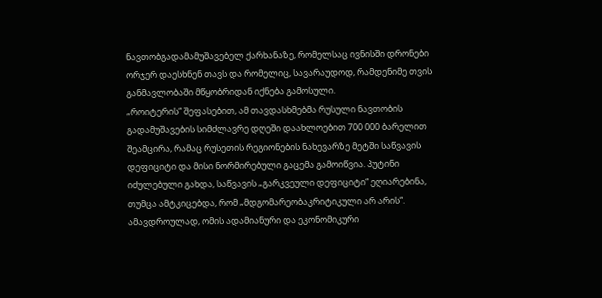ნავთობგადამამუშავებელ ქარხანაზე, რომელსაც ივნისში დრონები ორჯერ დაესხნენ თავს და რომელიც, სავარაუდოდ, რამდენიმე თვის განმავლობაში მწყობრიდან იქნება გამოსული.
„როიტერის“ შეფასებით, ამ თავდასხმებმა რუსული ნავთობის გადამუშავების სიმძლავრე დღეში დაახლოებით 700 000 ბარელით შეამცირა, რამაც რუსეთის რეგიონების ნახევარზე მეტში საწვავის დეფიციტი და მისი ნორმირებული გაცემა გამოიწვია. პუტინი იძულებული გახდა, საწვავის „გარკვეული დეფიციტი“ ეღიარებინა, თუმცა ამტკიცებდა, რომ „მდგომარეობაკრიტიკული არ არის“.
ამავდროულად, ომის ადამიანური და ეკონომიკური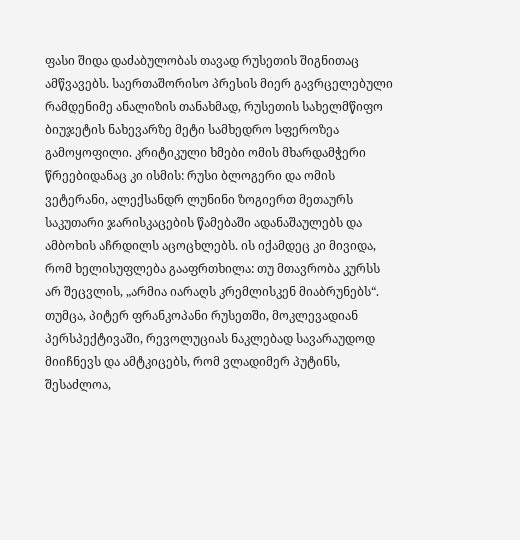ფასი შიდა დაძაბულობას თავად რუსეთის შიგნითაც ამწვავებს. საერთაშორისო პრესის მიერ გავრცელებული რამდენიმე ანალიზის თანახმად, რუსეთის სახელმწიფო ბიუჯეტის ნახევარზე მეტი სამხედრო სფეროზეა გამოყოფილი. კრიტიკული ხმები ომის მხარდამჭერი წრეებიდანაც კი ისმის: რუსი ბლოგერი და ომის ვეტერანი, ალექსანდრ ლუნინი ზოგიერთ მეთაურს საკუთარი ჯარისკაცების წამებაში ადანაშაულებს და ამბოხის აჩრდილს აცოცხლებს. ის იქამდეც კი მივიდა, რომ ხელისუფლება გააფრთხილა: თუ მთავრობა კურსს არ შეცვლის, „არმია იარაღს კრემლისკენ მიაბრუნებს“.
თუმცა, პიტერ ფრანკოპანი რუსეთში, მოკლევადიან პერსპექტივაში, რევოლუციას ნაკლებად სავარაუდოდ მიიჩნევს და ამტკიცებს, რომ ვლადიმერ პუტინს, შესაძლოა,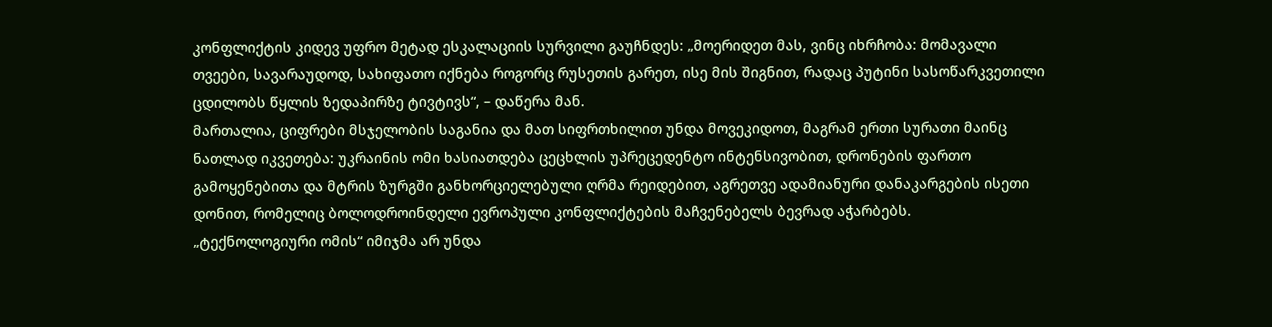კონფლიქტის კიდევ უფრო მეტად ესკალაციის სურვილი გაუჩნდეს: „მოერიდეთ მას, ვინც იხრჩობა: მომავალი თვეები, სავარაუდოდ, სახიფათო იქნება როგორც რუსეთის გარეთ, ისე მის შიგნით, რადაც პუტინი სასოწარკვეთილი ცდილობს წყლის ზედაპირზე ტივტივს“, – დაწერა მან.
მართალია, ციფრები მსჯელობის საგანია და მათ სიფრთხილით უნდა მოვეკიდოთ, მაგრამ ერთი სურათი მაინც ნათლად იკვეთება: უკრაინის ომი ხასიათდება ცეცხლის უპრეცედენტო ინტენსივობით, დრონების ფართო გამოყენებითა და მტრის ზურგში განხორციელებული ღრმა რეიდებით, აგრეთვე ადამიანური დანაკარგების ისეთი დონით, რომელიც ბოლოდროინდელი ევროპული კონფლიქტების მაჩვენებელს ბევრად აჭარბებს.
„ტექნოლოგიური ომის“ იმიჯმა არ უნდა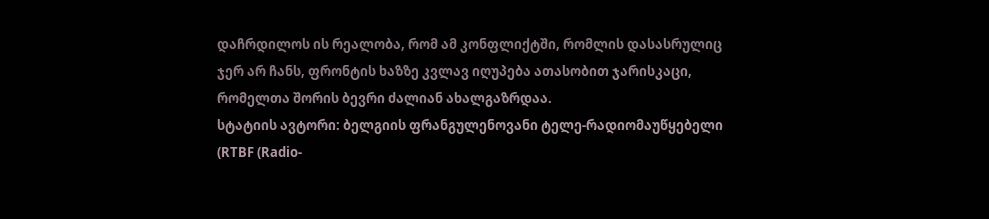დაჩრდილოს ის რეალობა, რომ ამ კონფლიქტში, რომლის დასასრულიც ჯერ არ ჩანს, ფრონტის ხაზზე კვლავ იღუპება ათასობით ჯარისკაცი, რომელთა შორის ბევრი ძალიან ახალგაზრდაა.
სტატიის ავტორი: ბელგიის ფრანგულენოვანი ტელე-რადიომაუწყებელი (RTBF (Radio-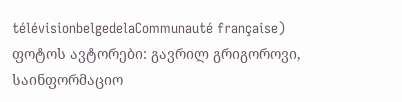télévisionbelgedelaCommunauté française)
ფოტოს ავტორები: გავრილ გრიგოროვი, საინფორმაციო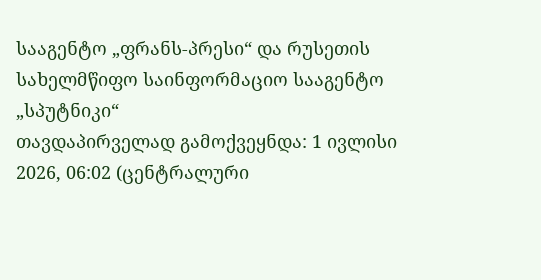სააგენტო „ფრანს-პრესი“ და რუსეთის სახელმწიფო საინფორმაციო სააგენტო „სპუტნიკი“
თავდაპირველად გამოქვეყნდა: 1 ივლისი 2026, 06:02 (ცენტრალური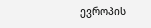ევროპის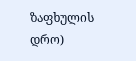ზაფხულის დრო)